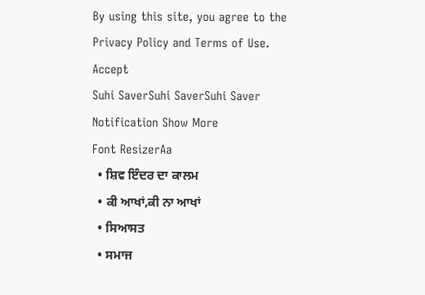By using this site, you agree to the Privacy Policy and Terms of Use.
Accept
Suhi SaverSuhi SaverSuhi Saver
Notification Show More
Font ResizerAa
  • ਸ਼ਿਵ ਇੰਦਰ ਦਾ ਕਾਲਮ
  • ਕੀ ਆਖਾਂ,ਕੀ ਨਾ ਆਖਾਂ
  • ਸਿਆਸਤ
  • ਸਮਾਜ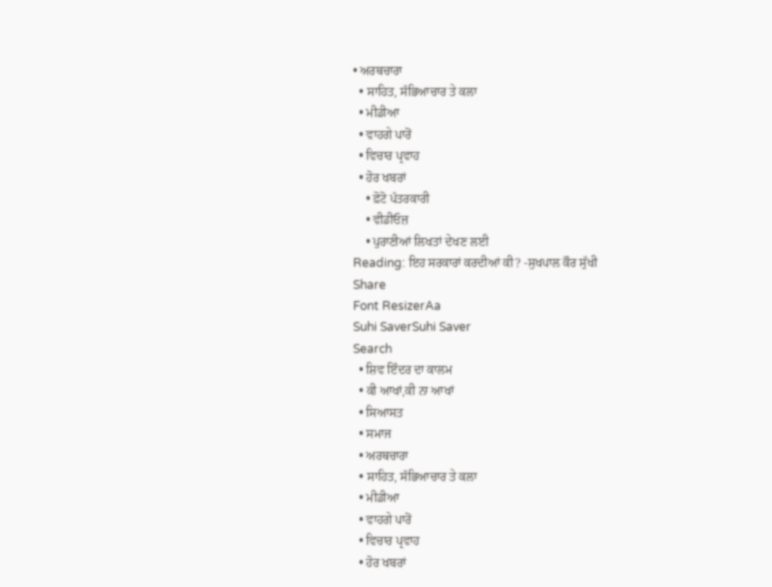• ਅਰਥਚਾਰਾ
  • ਸਾਹਿਤ, ਸੱਭਿਆਚਾਰ ਤੇ ਕਲਾ
  • ਮੀਡੀਆ
  • ਵਾਹਗੇ ਪਾਰੋਂ
  • ਵਿਚਾਰ ਪ੍ਰਵਾਹ
  • ਹੋਰ ਖਬਰਾਂ
    • ਫ਼ੋਟੋ ਪੱਤਰਕਾਰੀ
    • ਵੀਡੀਓਜ਼
    • ਪੁਰਾਣੀਆਂ ਲਿਖਤਾਂ ਦੇਖਣ ਲਈ
Reading: ਇਹ ਸਰਕਾਰਾਂ ਕਰਦੀਆਂ ਕੀ? -ਸੁਖਪਾਲ ਕੌਰ ਸੁੱਖੀ
Share
Font ResizerAa
Suhi SaverSuhi Saver
Search
  • ਸ਼ਿਵ ਇੰਦਰ ਦਾ ਕਾਲਮ
  • ਕੀ ਆਖਾਂ,ਕੀ ਨਾ ਆਖਾਂ
  • ਸਿਆਸਤ
  • ਸਮਾਜ
  • ਅਰਥਚਾਰਾ
  • ਸਾਹਿਤ, ਸੱਭਿਆਚਾਰ ਤੇ ਕਲਾ
  • ਮੀਡੀਆ
  • ਵਾਹਗੇ ਪਾਰੋਂ
  • ਵਿਚਾਰ ਪ੍ਰਵਾਹ
  • ਹੋਰ ਖਬਰਾਂ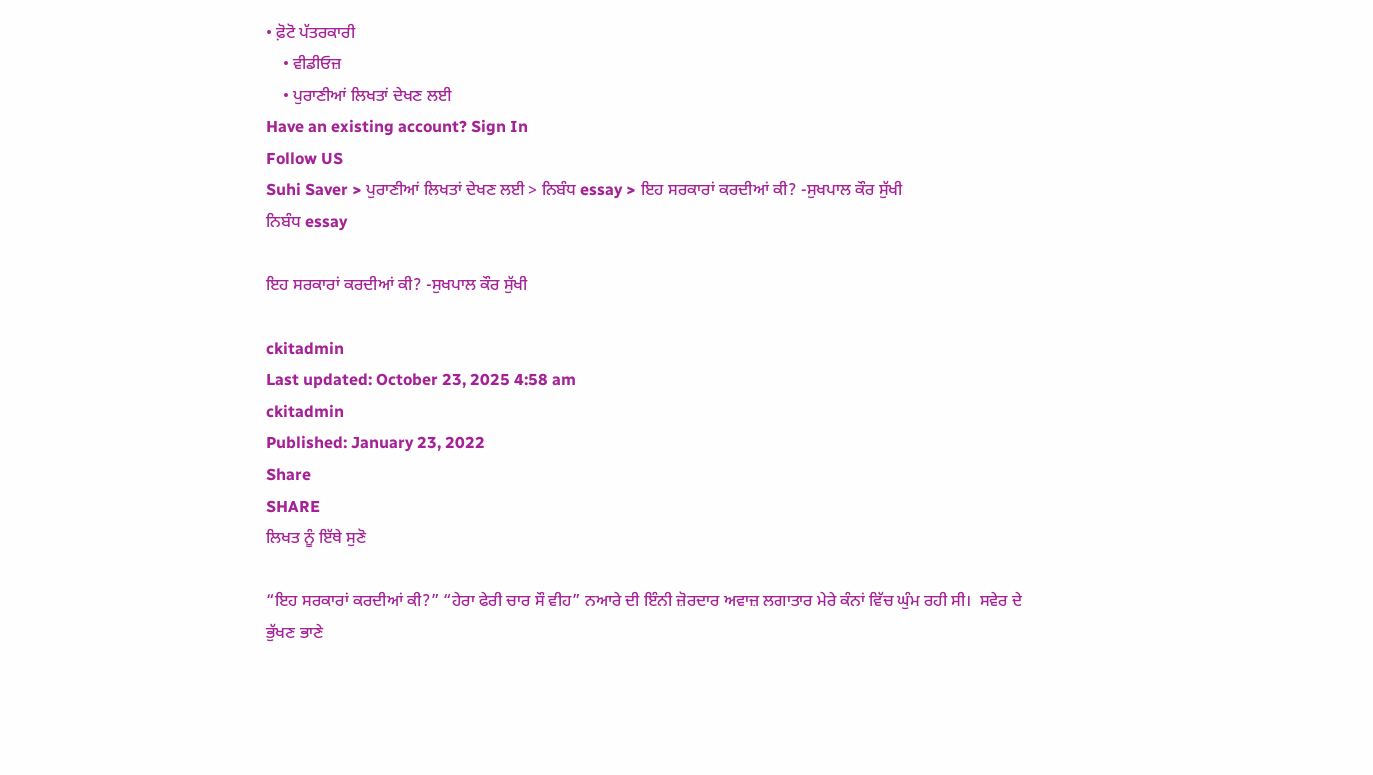• ਫ਼ੋਟੋ ਪੱਤਰਕਾਰੀ
    • ਵੀਡੀਓਜ਼
    • ਪੁਰਾਣੀਆਂ ਲਿਖਤਾਂ ਦੇਖਣ ਲਈ
Have an existing account? Sign In
Follow US
Suhi Saver > ਪੁਰਾਣੀਆਂ ਲਿਖਤਾਂ ਦੇਖਣ ਲਈ > ਨਿਬੰਧ essay > ਇਹ ਸਰਕਾਰਾਂ ਕਰਦੀਆਂ ਕੀ? -ਸੁਖਪਾਲ ਕੌਰ ਸੁੱਖੀ
ਨਿਬੰਧ essay

ਇਹ ਸਰਕਾਰਾਂ ਕਰਦੀਆਂ ਕੀ? -ਸੁਖਪਾਲ ਕੌਰ ਸੁੱਖੀ

ckitadmin
Last updated: October 23, 2025 4:58 am
ckitadmin
Published: January 23, 2022
Share
SHARE
ਲਿਖਤ ਨੂੰ ਇੱਥੇ ਸੁਣੋ

“ਇਹ ਸਰਕਾਰਾਂ ਕਰਦੀਆਂ ਕੀ?” “ਹੇਰਾ ਫੇਰੀ ਚਾਰ ਸੌ ਵੀਹ” ਨਆਰੇ ਦੀ ਇੰਨੀ ਜ਼ੋਰਦਾਰ ਅਵਾਜ਼ ਲਗਾਤਾਰ ਮੇਰੇ ਕੰਨਾਂ ਵਿੱਚ ਘੁੰਮ ਰਹੀ ਸੀ।  ਸਵੇਰ ਦੇ ਭੁੱਖਣ ਭਾਣੇ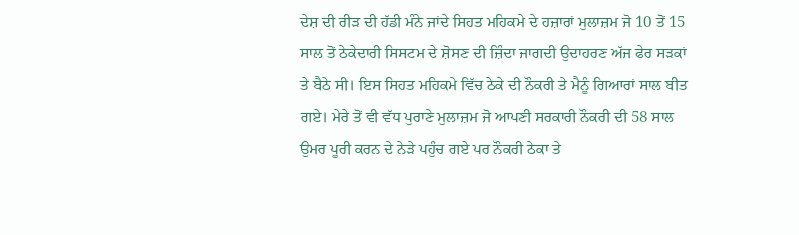ਦੇਸ਼ ਦੀ ਰੀੜ ਦੀ ਹੱਡੀ ਮੰਨੇ ਜਾਂਦੇ ਸਿਹਤ ਮਹਿਕਮੇ ਦੇ ਹਜ਼ਾਰਾਂ ਮੁਲਾਜ਼ਮ ਜੋ 10 ਤੋਂ 15 ਸਾਲ ਤੋਂ ਠੇਕੇਦਾਰੀ ਸਿਸਟਮ ਦੇ ਸ਼ੋਸਣ ਦੀ ਜ਼ਿੰਦਾ ਜਾਗਦੀ ਉਦਾਹਰਣ ਅੱਜ ਫੇਰ ਸੜਕਾਂ ਤੇ ਬੈਠੇ ਸੀ। ਇਸ ਸਿਹਤ ਮਹਿਕਮੇ ਵਿੱਚ ਠੇਕੇ ਦੀ ਨੌਕਰੀ ਤੇ ਮੈਨੂੰ ਗਿਆਰਾਂ ਸਾਲ ਬੀਤ ਗਏ। ਮੇਰੇ ਤੋਂ ਵੀ ਵੱਧ ਪੁਰਾਣੇ ਮੁਲਾਜ਼ਮ ਜੋ ਆਪਣੀ ਸਰਕਾਰੀ ਨੌਕਰੀ ਦੀ 58 ਸਾਲ ਉਮਰ ਪੂਰੀ ਕਰਨ ਦੇ ਨੇੜੇ ਪਹੁੰਚ ਗਏ ਪਰ ਨੌਕਰੀ ਠੇਕਾ ਤੇ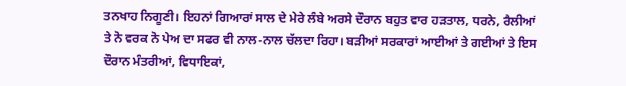ਤਨਖਾਹ ਨਿਗੂਣੀ। ਇਹਨਾਂ ਗਿਆਰਾਂ ਸਾਲ ਦੇ ਮੇਰੇ ਲੰਬੇ ਅਰਸੇ ਦੌਰਾਨ ਬਹੁਤ ਵਾਰ ਹੜਤਾਲ, ਧਰਨੇ, ਰੈਲੀਆਂ ਤੇ ਨੋ ਵਰਕ ਨੋ ਪੇਅ ਦਾ ਸਫਰ ਵੀ ਨਾਲ-ਨਾਲ ਚੱਲਦਾ ਰਿਹਾ। ਬੜੀਆਂ ਸਰਕਾਰਾਂ ਆਈਆਂ ਤੇ ਗਈਆਂ ਤੇ ਇਸ ਦੌਰਾਨ ਮੰਤਰੀਆਂ, ਵਿਧਾਇਕਾਂ,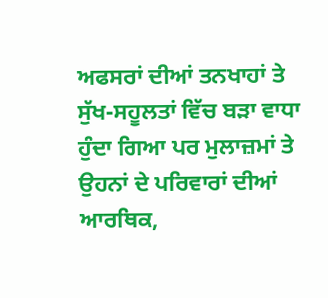ਅਫਸਰਾਂ ਦੀਆਂ ਤਨਖਾਹਾਂ ਤੇ ਸੁੱਖ-ਸਹੂਲਤਾਂ ਵਿੱਚ ਬੜਾ ਵਾਧਾ ਹੁੰਦਾ ਗਿਆ ਪਰ ਮੁਲਾਜ਼ਮਾਂ ਤੇ ਉਹਨਾਂ ਦੇ ਪਰਿਵਾਰਾਂ ਦੀਆਂ ਆਰਥਿਕ,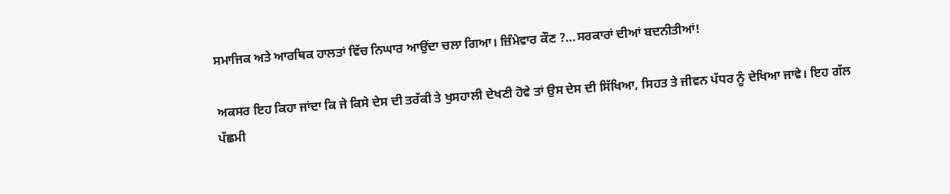ਸਮਾਜਿਕ ਅਤੇ ਆਰਥਿਕ ਹਾਲਤਾਂ ਵਿੱਚ ਨਿਘਾਰ ਆਉਂਦਾ ਚਲਾ ਗਿਆ। ਜ਼ਿੰਮੇਵਾਰ ਕੌਣ ?…ਸਰਕਾਰਾਂ ਦੀਆਂ ਬਦਨੀਤੀਆਂ!

ਅਕਸਰ ਇਹ ਕਿਹਾ ਜਾਂਦਾ ਕਿ ਜੇ ਕਿਸੇ ਦੇਸ ਦੀ ਤਰੱਕੀ ਤੇ ਖੁਸਹਾਲੀ ਦੇਖਣੀ ਹੋਵੇ ਤਾਂ ਉਸ ਦੇਸ ਦੀ ਸਿੱਖਿਆ, ਸਿਹਤ ਤੇ ਜੀਵਨ ਪੱਧਰ ਨੂੰ ਦੇਖਿਆ ਜਾਵੇ। ਇਹ ਗੱਲ ਪੱਛਮੀ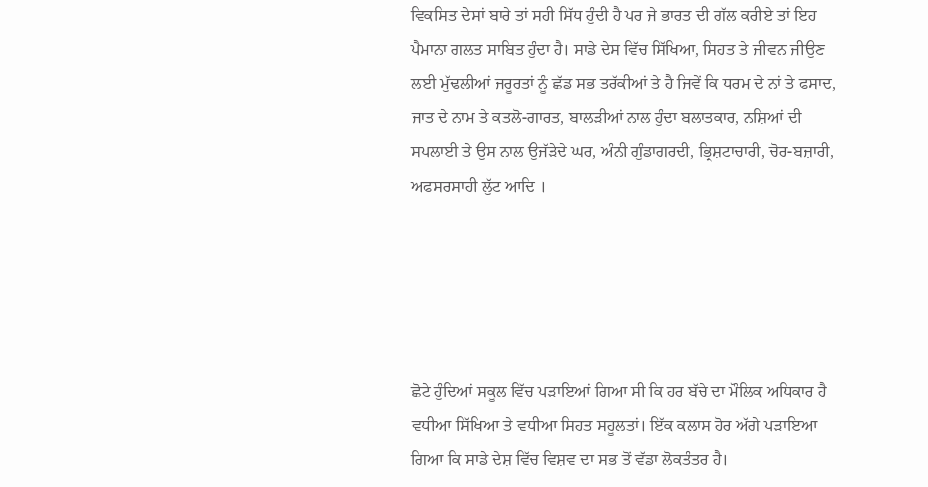ਵਿਕਸਿਤ ਦੇਸਾਂ ਬਾਰੇ ਤਾਂ ਸਹੀ ਸਿੱਧ ਹੁੰਦੀ ਹੈ ਪਰ ਜੇ ਭਾਰਤ ਦੀ ਗੱਲ ਕਰੀਏ ਤਾਂ ਇਹ ਪੈਮਾਨਾ ਗਲਤ ਸਾਬਿਤ ਹੁੰਦਾ ਹੈ। ਸਾਡੇ ਦੇਸ ਵਿੱਚ ਸਿੱਖਿਆ, ਸਿਹਤ ਤੇ ਜੀਵਨ ਜੀਉਣ ਲਈ ਮੁੱਢਲੀਆਂ ਜਰੂਰਤਾਂ ਨੂੰ ਛੱਡ ਸਭ ਤਰੱਕੀਆਂ ਤੇ ਹੈ ਜਿਵੇਂ ਕਿ ਧਰਮ ਦੇ ਨਾਂ ਤੇ ਫਸਾਦ, ਜਾਤ ਦੇ ਨਾਮ ਤੇ ਕਤਲੋ-ਗਾਰਤ, ਬਾਲੜੀਆਂ ਨਾਲ ਹੁੰਦਾ ਬਲਾਤਕਾਰ, ਨਸ਼ਿਆਂ ਦੀ ਸਪਲਾਈ ਤੇ ਉਸ ਨਾਲ ਉਜੱੜੇਦੇ ਘਰ, ਅੰਨੀ ਗੁੰਡਾਗਰਦੀ, ਭ੍ਰਿਸ਼ਟਾਚਾਰੀ, ਚੋਰ-ਬਜ਼ਾਰੀ, ਅਫਸਰਸਾਹੀ ਲੁੱਟ ਆਦਿ ।





ਛੋਟੇ ਹੁੰਦਿਆਂ ਸਕੂਲ ਵਿੱਚ ਪੜਾਇਆਂ ਗਿਆ ਸੀ ਕਿ ਹਰ ਬੱਚੇ ਦਾ ਮੌਲਿਕ ਅਧਿਕਾਰ ਹੈ ਵਧੀਆ ਸਿੱਖਿਆ ਤੇ ਵਧੀਆ ਸਿਹਤ ਸਹੂਲਤਾਂ। ਇੱਕ ਕਲਾਸ ਹੋਰ ਅੱਗੇ ਪੜਾਇਆ ਗਿਆ ਕਿ ਸਾਡੇ ਦੇਸ਼ ਵਿੱਚ ਵਿਸ਼ਵ ਦਾ ਸਭ ਤੋਂ ਵੱਡਾ ਲੋਕਤੰਤਰ ਹੈ।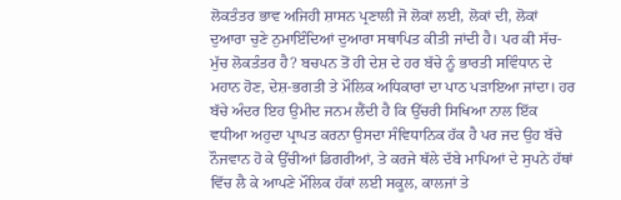ਲੋਕਤੰਤਰ ਭਾਵ ਅਜਿਹੀ ਸ਼ਾਸਨ ਪ੍ਰਣਾਲੀ ਜੋ ਲੋਕਾਂ ਲਈ, ਲੋਕਾਂ ਦੀ, ਲੋਕਾਂ ਦੁਆਰਾ ਚੁਣੇ ਨੁਮਾਇੰਦਿਆਂ ਦੁਆਰਾ ਸਥਾਪਿਤ ਕੀਤੀ ਜਾਂਦੀ ਹੈ। ਪਰ ਕੀ ਸੱਚ-ਮੁੱਚ ਲੋਕਤੰਤਰ ਹੈ? ਬਚਪਨ ਤੋਂ ਹੀ ਦੇਸ਼ ਦੇ ਹਰ ਬੱਚੇ ਨੂੰ ਭਾਰਤੀ ਸਵਿੰਧਾਨ ਦੇ ਮਹਾਨ ਹੋਣ, ਦੇਸ਼-ਭਗਤੀ ਤੇ ਮੌਲਿਕ ਅਧਿਕਾਰਾਂ ਦਾ ਪਾਠ ਪੜਾਇਆ ਜਾਂਦਾ। ਹਰ ਬੱਚੇ ਅੰਦਰ ਇਹ ਉਮੀਦ ਜਨਮ ਲੈਂਦੀ ਹੈ ਕਿ ਉੱਚਰੀ ਸਿਖਿਆ ਨਾਲ ਇੱਕ ਵਧੀਆ ਅਹੁਦਾ ਪ੍ਰਾਪਤ ਕਰਨਾ ਉਸਦਾ ਸੰਵਿਧਾਨਿਕ ਹੱਕ ਹੈ ਪਰ ਜਦ ਉਹ ਬੱਚੇ ਨੌਜਵਾਨ ਹੋ ਕੇ ਉੱਚੀਆਂ ਡਿਗਰੀਆਂ, ਤੇ ਕਰਜੇ ਥੱਲੇ ਦੱਬੇ ਮਾਪਿਆਂ ਦੇ ਸੁਪਨੇ ਹੱਥਾਂ ਵਿੱਚ ਲੈ ਕੇ ਆਪਣੇ ਮੌਲਿਕ ਹੱਕਾਂ ਲਈ ਸਕੂਲ, ਕਾਲਜਾਂ ਤੇ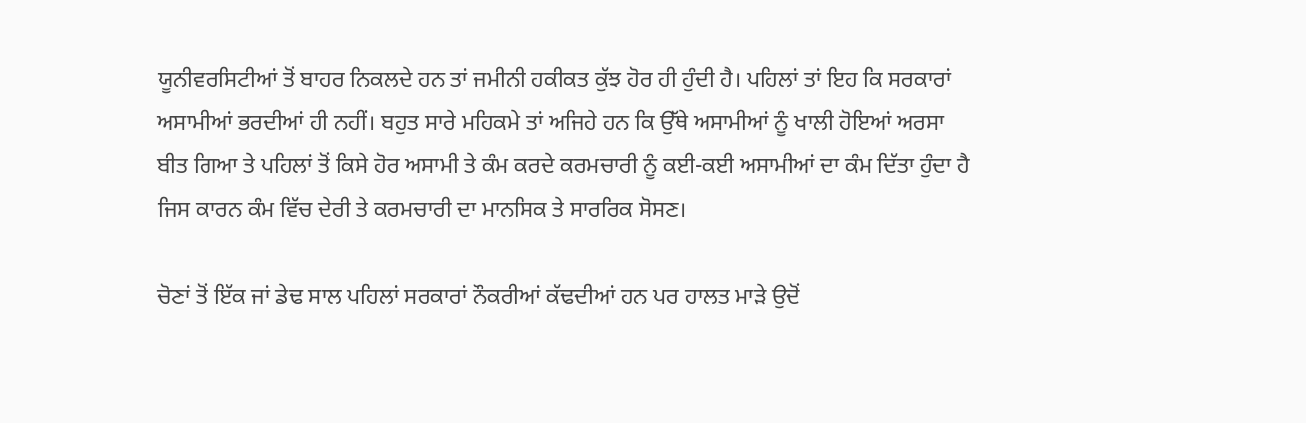ਯੂਨੀਵਰਸਿਟੀਆਂ ਤੋਂ ਬਾਹਰ ਨਿਕਲਦੇ ਹਨ ਤਾਂ ਜਮੀਨੀ ਹਕੀਕਤ ਕੁੱਝ ਹੋਰ ਹੀ ਹੁੰਦੀ ਹੈ। ਪਹਿਲਾਂ ਤਾਂ ਇਹ ਕਿ ਸਰਕਾਰਾਂ ਅਸਾਮੀਆਂ ਭਰਦੀਆਂ ਹੀ ਨਹੀਂ। ਬਹੁਤ ਸਾਰੇ ਮਹਿਕਮੇ ਤਾਂ ਅਜਿਹੇ ਹਨ ਕਿ ਉੱਥੇ ਅਸਾਮੀਆਂ ਨੂੰ ਖਾਲੀ ਹੋਇਆਂ ਅਰਸਾ ਬੀਤ ਗਿਆ ਤੇ ਪਹਿਲਾਂ ਤੋਂ ਕਿਸੇ ਹੋਰ ਅਸਾਮੀ ਤੇ ਕੰਮ ਕਰਦੇ ਕਰਮਚਾਰੀ ਨੂੰ ਕਈ-ਕਈ ਅਸਾਮੀਆਂ ਦਾ ਕੰਮ ਦਿੱਤਾ ਹੁੰਦਾ ਹੈ ਜਿਸ ਕਾਰਨ ਕੰਮ ਵਿੱਚ ਦੇਰੀ ਤੇ ਕਰਮਚਾਰੀ ਦਾ ਮਾਨਸਿਕ ਤੇ ਸਾਰਰਿਕ ਸੋਸਣ।

ਚੋਣਾਂ ਤੋਂ ਇੱਕ ਜਾਂ ਡੇਢ ਸਾਲ ਪਹਿਲਾਂ ਸਰਕਾਰਾਂ ਨੌਕਰੀਆਂ ਕੱਢਦੀਆਂ ਹਨ ਪਰ ਹਾਲਤ ਮਾੜੇ ਉਦੋਂ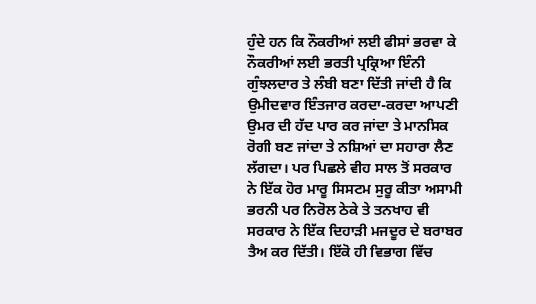ਹੁੰਦੇ ਹਨ ਕਿ ਨੌਕਰੀਆਂ ਲਈ ਫੀਸਾਂ ਭਰਵਾ ਕੇ ਨੌਕਰੀਆਂ ਲਈ ਭਰਤੀ ਪ੍ਰਕ੍ਰਿਆ ਇੰਨੀ ਗੁੰਝਲਦਾਰ ਤੇ ਲੰਬੀ ਬਣਾ ਦਿੱਤੀ ਜਾਂਦੀ ਹੈ ਕਿ ਉਮੀਦਵਾਰ ਇੰਤਜਾਰ ਕਰਦਾ-ਕਰਦਾ ਆਪਣੀ ਉਮਰ ਦੀ ਹੱਦ ਪਾਰ ਕਰ ਜਾਂਦਾ ਤੇ ਮਾਨਸਿਕ ਰੋਗੀ ਬਣ ਜਾਂਦਾ ਤੇ ਨਸ਼ਿਆਂ ਦਾ ਸਹਾਰਾ ਲੈਣ ਲੱਗਦਾ। ਪਰ ਪਿਛਲੇ ਵੀਹ ਸਾਲ ਤੋਂ ਸਰਕਾਰ ਨੇ ਇੱਕ ਹੋਰ ਮਾਰੂ ਸਿਸਟਮ ਸੁਰੂ ਕੀਤਾ ਅਸਾਮੀ ਭਰਨੀ ਪਰ ਨਿਰੋਲ ਠੇਕੇ ਤੇ ਤਨਖਾਹ ਵੀ ਸਰਕਾਰ ਨੇ ਇੱਕ ਦਿਹਾੜੀ ਮਜਦੂਰ ਦੇ ਬਰਾਬਰ ਤੈਅ ਕਰ ਦਿੱਤੀ। ਇੱਕੋ ਹੀ ਵਿਭਾਗ ਵਿੱਚ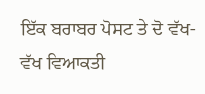ਇੱਕ ਬਰਾਬਰ ਪੋਸਟ ਤੇ ਦੋ ਵੱਖ-ਵੱਖ ਵਿਆਕਤੀ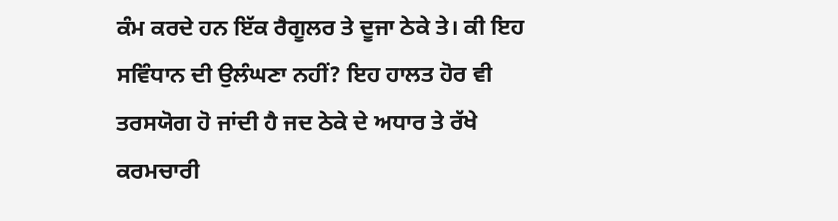ਕੰਮ ਕਰਦੇ ਹਨ ਇੱਕ ਰੈਗੂਲਰ ਤੇ ਦੂਜਾ ਠੇਕੇ ਤੇ। ਕੀ ਇਹ ਸਵਿੰਧਾਨ ਦੀ ਉਲੰਘਣਾ ਨਹੀਂ? ਇਹ ਹਾਲਤ ਹੋਰ ਵੀ ਤਰਸਯੋਗ ਹੋ ਜਾਂਦੀ ਹੈ ਜਦ ਠੇਕੇ ਦੇ ਅਧਾਰ ਤੇ ਰੱਖੇ ਕਰਮਚਾਰੀ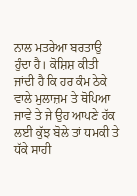ਨਾਲ ਮਤਰੇਆ ਬਰਤਾਉ ਹੁੰਦਾ ਹੈ। ਕੋਸ਼ਿਸ਼ ਕੀਤੀ ਜਾਂਦੀ ਹੈ ਕਿ ਹਰ ਕੰਮ ਠੇਕੇ ਵਾਲੇ ਮੁਲਾਜ਼ਮ ਤੇ ਥੋਪਿਆ ਜਾਵੇ ਤੇ ਜੇ ਉਹ ਆਪਣੇ ਹੱਕ ਲਈ ਕੁੱਝ ਬੋਲੇ ਤਾਂ ਧਮਕੀ ਤੇ ਧੱਕੇ ਸਾਹੀ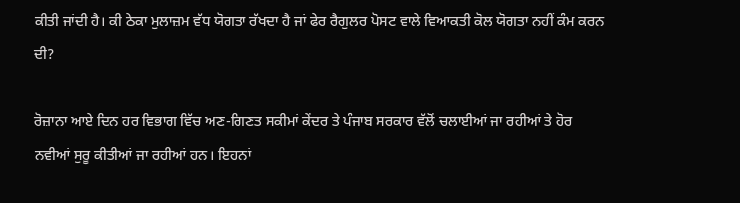ਕੀਤੀ ਜਾਂਦੀ ਹੈ। ਕੀ ਠੇਕਾ ਮੁਲਾਜ਼ਮ ਵੱਧ ਯੋਗਤਾ ਰੱਖਦਾ ਹੈ ਜਾਂ ਫੇਰ ਰੈਗੁਲਰ ਪੋਸਟ ਵਾਲੇ ਵਿਆਕਤੀ ਕੋਲ ਯੋਗਤਾ ਨਹੀਂ ਕੰਮ ਕਰਨ ਦੀ?

ਰੋਜ਼ਾਨਾ ਆਏ ਦਿਨ ਹਰ ਵਿਭਾਗ ਵਿੱਚ ਅਣ-ਗਿਣਤ ਸਕੀਮਾਂ ਕੇਂਦਰ ਤੇ ਪੰਜਾਬ ਸਰਕਾਰ ਵੱਲੋਂ ਚਲਾਈਆਂ ਜਾ ਰਹੀਆਂ ਤੇ ਹੋਰ ਨਵੀਆਂ ਸੁਰੂ ਕੀਤੀਆਂ ਜਾ ਰਹੀਆਂ ਹਨ। ਇਹਨਾਂ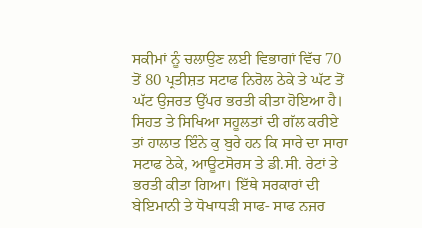ਸਕੀਮਾਂ ਨੂੰ ਚਲਾਉਣ ਲਈ ਵਿਭਾਗਾਂ ਵਿੱਚ 70 ਤੋਂ 80 ਪ੍ਰਤੀਸ਼ਤ ਸਟਾਫ ਨਿਰੋਲ ਠੇਕੇ ਤੇ ਘੱਟ ਤੋਂ ਘੱਟ ਉਜਰਤ ਉੱਪਰ ਭਰਤੀ ਕੀਤਾ ਹੋਇਆ ਹੈ। ਸਿਹਤ ਤੇ ਸਿਖਿਆ ਸਹੂਲਤਾਂ ਦੀ ਗੱਲ ਕਰੀਏ ਤਾਂ ਹਾਲਾਤ ਇੰਨੇ ਕੁ ਬੁਰੇ ਹਨ ਕਿ ਸਾਰੇ ਦਾ ਸਾਰਾ ਸਟਾਫ ਠੇਕੇ, ਆਊਟਸੋਰਸ ਤੇ ਡੀ.ਸੀ. ਰੇਟਾਂ ਤੇ ਭਰਤੀ ਕੀਤਾ ਗਿਆ। ਇੱਥੇ ਸਰਕਾਰਾਂ ਦੀ ਬੇਇਮਾਨੀ ਤੇ ਧੋਖਾਧੜੀ ਸਾਫ- ਸਾਫ ਨਜਰ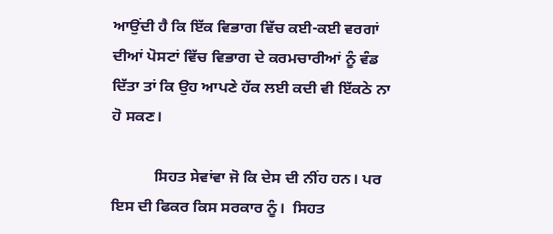ਆਉਂਦੀ ਹੈ ਕਿ ਇੱਕ ਵਿਭਾਗ ਵਿੱਚ ਕਈ-ਕਈ ਵਰਗਾਂ ਦੀਆਂ ਪੋਸਟਾਂ ਵਿੱਚ ਵਿਭਾਗ ਦੇ ਕਰਮਚਾਰੀਆਂ ਨੂੰ ਵੰਡ ਦਿੱਤਾ ਤਾਂ ਕਿ ਉਹ ਆਪਣੇ ਹੱਕ ਲਈ ਕਦੀ ਵੀ ਇੱਕਠੇ ਨਾ ਹੋ ਸਕਣ।

           ਸਿਹਤ ਸੇਵਾਂਵਾ ਜੋ ਕਿ ਦੇਸ ਦੀ ਨੀਂਹ ਹਨ। ਪਰ ਇਸ ਦੀ ਫਿਕਰ ਕਿਸ ਸਰਕਾਰ ਨੂੰ।  ਸਿਹਤ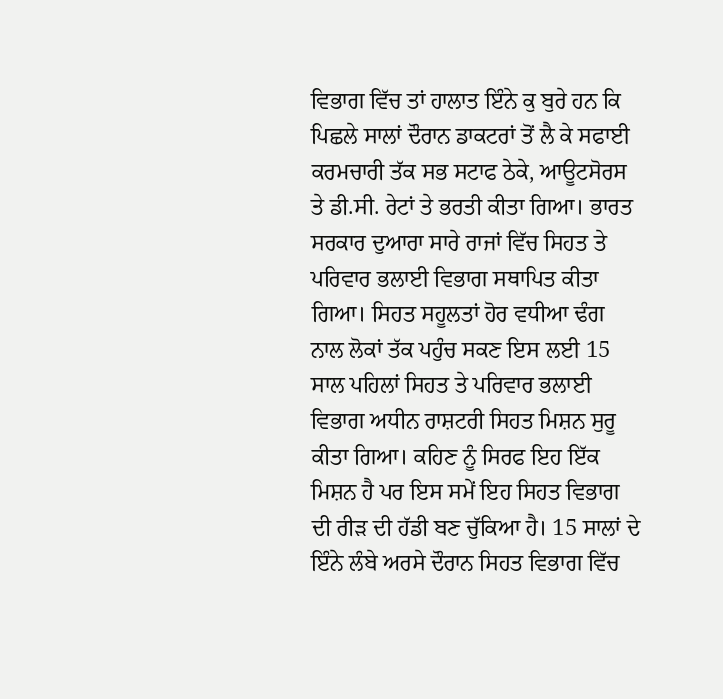ਵਿਭਾਗ ਵਿੱਚ ਤਾਂ ਹਾਲਾਤ ਇੰਨੇ ਕੁ ਬੁਰੇ ਹਨ ਕਿ ਪਿਛਲੇ ਸਾਲਾਂ ਦੌਰਾਨ ਡਾਕਟਰਾਂ ਤੋਂ ਲੈ ਕੇ ਸਫਾਈ ਕਰਮਚਾਰੀ ਤੱਕ ਸਭ ਸਟਾਫ ਠੇਕੇ, ਆਊਟਸੋਰਸ ਤੇ ਡੀ.ਸੀ. ਰੇਟਾਂ ਤੇ ਭਰਤੀ ਕੀਤਾ ਗਿਆ। ਭਾਰਤ ਸਰਕਾਰ ਦੁਆਰਾ ਸਾਰੇ ਰਾਜਾਂ ਵਿੱਚ ਸਿਹਤ ਤੇ ਪਰਿਵਾਰ ਭਲਾਈ ਵਿਭਾਗ ਸਥਾਪਿਤ ਕੀਤਾ ਗਿਆ। ਸਿਹਤ ਸਹੂਲਤਾਂ ਹੋਰ ਵਧੀਆ ਢੰਗ ਨਾਲ ਲੋਕਾਂ ਤੱਕ ਪਹੁੰਚ ਸਕਣ ਇਸ ਲਈ 15 ਸਾਲ ਪਹਿਲਾਂ ਸਿਹਤ ਤੇ ਪਰਿਵਾਰ ਭਲਾਈ ਵਿਭਾਗ ਅਧੀਨ ਰਾਸ਼ਟਰੀ ਸਿਹਤ ਮਿਸ਼ਨ ਸੁਰੂ ਕੀਤਾ ਗਿਆ। ਕਹਿਣ ਨੂੰ ਸਿਰਫ ਇਹ ਇੱਕ ਮਿਸ਼ਨ ਹੈ ਪਰ ਇਸ ਸਮੇਂ ਇਹ ਸਿਹਤ ਵਿਭਾਗ ਦੀ ਰੀੜ ਦੀ ਹੱਡੀ ਬਣ ਚੁੱਕਿਆ ਹੈ। 15 ਸਾਲਾਂ ਦੇ ਇੰਨੇ ਲੰਬੇ ਅਰਸੇ ਦੌਰਾਨ ਸਿਹਤ ਵਿਭਾਗ ਵਿੱਚ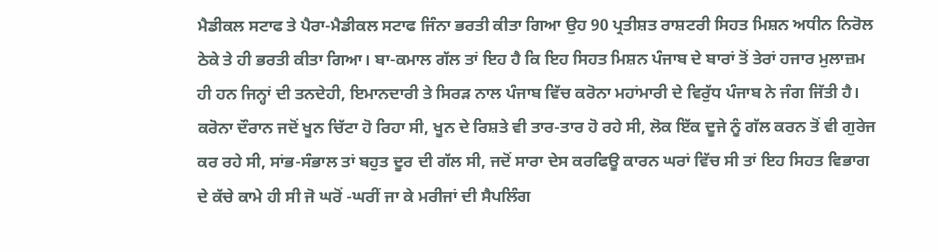ਮੈਡੀਕਲ ਸਟਾਫ ਤੇ ਪੈਰਾ-ਮੈਡੀਕਲ ਸਟਾਫ ਜਿੰਨਾ ਭਰਤੀ ਕੀਤਾ ਗਿਆ ਉਹ 90 ਪ੍ਰਤੀਸ਼ਤ ਰਾਸ਼ਟਰੀ ਸਿਹਤ ਮਿਸ਼ਨ ਅਧੀਨ ਨਿਰੋਲ ਠੇਕੇ ਤੇ ਹੀ ਭਰਤੀ ਕੀਤਾ ਗਿਆ। ਬਾ-ਕਮਾਲ ਗੱਲ ਤਾਂ ਇਹ ਹੈ ਕਿ ਇਹ ਸਿਹਤ ਮਿਸ਼ਨ ਪੰਜਾਬ ਦੇ ਬਾਰਾਂ ਤੋਂ ਤੇਰਾਂ ਹਜਾਰ ਮੁਲਾਜ਼ਮ ਹੀ ਹਨ ਜਿਨ੍ਹਾਂ ਦੀ ਤਨਦੇਹੀ, ਇਮਾਨਦਾਰੀ ਤੇ ਸਿਰੜ ਨਾਲ ਪੰਜਾਬ ਵਿੱਚ ਕਰੋਨਾ ਮਹਾਂਮਾਰੀ ਦੇ ਵਿਰੁੱਧ ਪੰਜਾਬ ਨੇ ਜੰਗ ਜਿੱਤੀ ਹੈ। ਕਰੋਨਾ ਦੌਰਾਨ ਜਦੋਂ ਖੂਨ ਚਿੱਟਾ ਹੋ ਰਿਹਾ ਸੀ, ਖੂਨ ਦੇ ਰਿਸ਼ਤੇ ਵੀ ਤਾਰ-ਤਾਰ ਹੋ ਰਹੇ ਸੀ, ਲੋਕ ਇੱਕ ਦੂਜੇ ਨੂੰ ਗੱਲ ਕਰਨ ਤੋਂ ਵੀ ਗੁਰੇਜ ਕਰ ਰਹੇ ਸੀ, ਸਾਂਭ-ਸੰਭਾਲ ਤਾਂ ਬਹੁਤ ਦੂਰ ਦੀ ਗੱਲ ਸੀ, ਜਦੋਂ ਸਾਰਾ ਦੇਸ ਕਰਫਿਊ ਕਾਰਨ ਘਰਾਂ ਵਿੱਚ ਸੀ ਤਾਂ ਇਹ ਸਿਹਤ ਵਿਭਾਗ ਦੇ ਕੱਚੇ ਕਾਮੇ ਹੀ ਸੀ ਜੋ ਘਰੋਂ -ਘਰੀਂ ਜਾ ਕੇ ਮਰੀਜਾਂ ਦੀ ਸੈਪਲਿੰਗ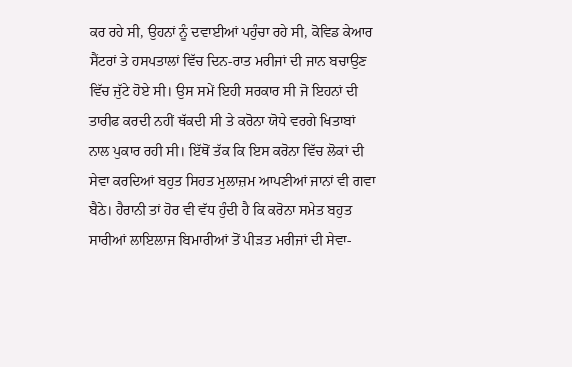ਕਰ ਰਹੇ ਸੀ, ਉਹਨਾਂ ਨੂੰ ਦਵਾਈਆਂ ਪਹੁੰਚਾ ਰਹੇ ਸੀ, ਕੋਵਿਡ ਕੇਆਰ ਸੈਂਟਰਾਂ ਤੇ ਹਸਪਤਾਲਾਂ ਵਿੱਚ ਦਿਨ-ਰਾਤ ਮਰੀਜਾਂ ਦੀ ਜਾਨ ਬਚਾਉਣ ਵਿੱਚ ਜੁੱਟੇ ਹੋਏ ਸੀ। ਉਸ ਸਮੇਂ ਇਹੀ ਸਰਕਾਰ ਸੀ ਜੋ ਇਹਨਾਂ ਦੀ ਤਾਰੀਫ ਕਰਦੀ ਨਹੀਂ ਥੱਕਦੀ ਸੀ ਤੇ ਕਰੋਨਾ ਯੋਧੇ ਵਰਗੇ ਖਿਤਾਬਾਂ ਨਾਲ ਪੁਕਾਰ ਰਹੀ ਸੀ। ਇੱਥੋਂ ਤੱਕ ਕਿ ਇਸ ਕਰੋਨਾ ਵਿੱਚ ਲੋਕਾਂ ਦੀ ਸੇਵਾ ਕਰਦਿਆਂ ਬਹੁਤ ਸਿਹਤ ਮੁਲਾਜ਼ਮ ਆਪਣੀਆਂ ਜਾਨਾਂ ਵੀ ਗਵਾ ਬੈਠੇ। ਹੈਰਾਨੀ ਤਾਂ ਹੋਰ ਵੀ ਵੱਧ ਹੁੰਦੀ ਹੈ ਕਿ ਕਰੋਨਾ ਸਮੇਤ ਬਹੁਤ ਸਾਰੀਆਂ ਲਾਇਲਾਜ ਬਿਮਾਰੀਆਂ ਤੋਂ ਪੀੜਤ ਮਰੀਜਾਂ ਦੀ ਸੇਵਾ-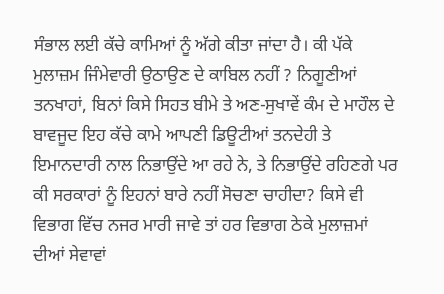ਸੰਭਾਲ ਲਈ ਕੱਚੇ ਕਾਮਿਆਂ ਨੂੰ ਅੱਗੇ ਕੀਤਾ ਜਾਂਦਾ ਹੈ। ਕੀ ਪੱਕੇ ਮੁਲਾਜ਼ਮ ਜਿੰਮੇਵਾਰੀ ਉਠਾਉਣ ਦੇ ਕਾਬਿਲ ਨਹੀਂ ? ਨਿਗੂਣੀਆਂ ਤਨਖਾਹਾਂ, ਬਿਨਾਂ ਕਿਸੇ ਸਿਹਤ ਬੀਮੇ ਤੇ ਅਣ-ਸੁਖਾਵੇਂ ਕੰਮ ਦੇ ਮਾਹੌਲ ਦੇ ਬਾਵਜੂਦ ਇਹ ਕੱਚੇ ਕਾਮੇ ਆਪਣੀ ਡਿਊਟੀਆਂ ਤਨਦੇਹੀ ਤੇ ਇਮਾਨਦਾਰੀ ਨਾਲ ਨਿਭਾਉਂਦੇ ਆ ਰਹੇ ਨੇ, ਤੇ ਨਿਭਾਉਂਦੇ ਰਹਿਣਗੇ ਪਰ ਕੀ ਸਰਕਾਰਾਂ ਨੂੰ ਇਹਨਾਂ ਬਾਰੇ ਨਹੀਂ ਸੋਚਣਾ ਚਾਹੀਦਾ? ਕਿਸੇ ਵੀ ਵਿਭਾਗ ਵਿੱਚ ਨਜਰ ਮਾਰੀ ਜਾਵੇ ਤਾਂ ਹਰ ਵਿਭਾਗ ਠੇਕੇ ਮੁਲਾਜ਼ਮਾਂ ਦੀਆਂ ਸੇਵਾਵਾਂ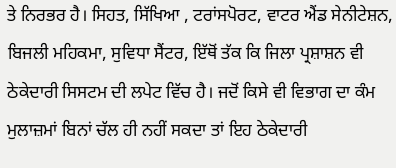ਤੇ ਨਿਰਭਰ ਹੈ। ਸਿਹਤ, ਸਿੱਖਿਆ , ਟਰਾਂਸਪੋਰਟ, ਵਾਟਰ ਐਂਡ ਸੇਨੀਟੇਸ਼ਨ, ਬਿਜਲੀ ਮਹਿਕਮਾ, ਸੁਵਿਧਾ ਸੈਂਟਰ, ਇੱਥੋਂ ਤੱਕ ਕਿ ਜਿਲਾ ਪ੍ਰਸ਼ਾਸ਼ਨ ਵੀ ਠੇਕੇਦਾਰੀ ਸਿਸਟਮ ਦੀ ਲਪੇਟ ਵਿੱਚ ਹੈ। ਜਦੋਂ ਕਿਸੇ ਵੀ ਵਿਭਾਗ ਦਾ ਕੰਮ ਮੁਲਾਜ਼ਮਾਂ ਬਿਨਾਂ ਚੱਲ ਹੀ ਨਹੀਂ ਸਕਦਾ ਤਾਂ ਇਹ ਠੇਕੇਦਾਰੀ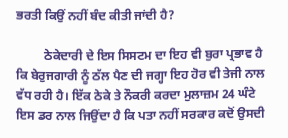ਭਰਤੀ ਕਿਉਂ ਨਹੀਂ ਬੰਦ ਕੀਤੀ ਜਾਂਦੀ ਹੈ?

         ਠੇਕੇਦਾਰੀ ਦੇ ਇਸ ਸਿਸਟਮ ਦਾ ਇਹ ਵੀ ਬੁਰਾ ਪ੍ਰਭਾਵ ਹੈ ਕਿ ਬੇਰੁਜਗਾਰੀ ਨੂੰ ਠੱਲ ਪੈਣ ਦੀ ਜਗ੍ਹਾ ਇਹ ਹੋਰ ਵੀ ਤੇਜੀ ਨਾਲ ਵੱਧ ਰਹੀ ਹੈ। ਇੱਕ ਠੇਕੇ ਤੇ ਨੌਕਰੀ ਕਰਦਾ ਮੁਲਾਜ਼ਮ 24 ਘੰਟੇ ਇਸ ਡਰ ਨਾਲ ਜਿਉਂਦਾ ਹੈ ਕਿ ਪਤਾ ਨਹੀਂ ਸਰਕਾਰ ਕਦੋਂ ਉਸਦੀ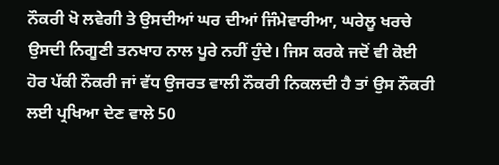ਨੌਕਰੀ ਖੋ ਲਵੇਗੀ ਤੇ ਉਸਦੀਆਂ ਘਰ ਦੀਆਂ ਜਿੰਮੇਵਾਰੀਆ, ਘਰੇਲੂ ਖਰਚੇ ਉਸਦੀ ਨਿਗੂਣੀ ਤਨਖਾਹ ਨਾਲ ਪੂਰੇ ਨਹੀਂ ਹੁੰਦੇ। ਜਿਸ ਕਰਕੇ ਜਦੋਂ ਵੀ ਕੋਈ ਹੋਰ ਪੱਕੀ ਨੌਕਰੀ ਜਾਂ ਵੱਧ ਉਜਰਤ ਵਾਲੀ ਨੌਕਰੀ ਨਿਕਲਦੀ ਹੈ ਤਾਂ ਉਸ ਨੌਕਰੀ ਲਈ ਪ੍ਰਖਿਆ ਦੇਣ ਵਾਲੇ 50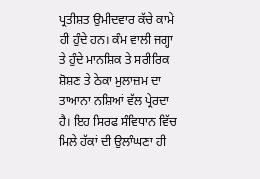ਪ੍ਰਤੀਸ਼ਤ ਉਮੀਦਵਾਰ ਕੱਚੇ ਕਾਮੇ ਹੀ ਹੁੰਦੇ ਹਨ। ਕੰਮ ਵਾਲੀ ਜਗ੍ਹਾ ਤੇ ਹੁੰਦੇ ਮਾਨਸ਼ਿਕ ਤੇ ਸਰੀਰਿਕ ਸ਼ੋਸ਼ਣ ਤੇ ਠੇਕਾ ਮੁਲਾਜ਼ਮ ਦਾ ਤਾਆਨਾ ਨਸ਼ਿਆਂ ਵੱਲ ਪ੍ਰੇਰਦਾ ਹੈ। ਇਹ ਸਿਰਫ ਸੰਵਿਧਾਨ ਵਿੱਚ ਮਿਲੇ ਹੱਕਾਂ ਦੀ ਉਲਾੰਘਣਾ ਹੀ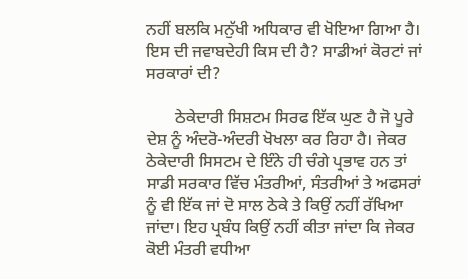ਨਹੀਂ ਬਲਕਿ ਮਨੁੱਖੀ ਅਧਿਕਾਰ ਵੀ ਖੋਇਆ ਗਿਆ ਹੈ। ਇਸ ਦੀ ਜਵਾਬਦੇਹੀ ਕਿਸ ਦੀ ਹੈ? ਸਾਡੀਆਂ ਕੋਰਟਾਂ ਜਾਂ ਸਰਕਾਰਾਂ ਦੀ?

       ਠੇਕੇਦਾਰੀ ਸਿਸ਼ਟਮ ਸਿਰਫ ਇੱਕ ਘੁਣ ਹੈ ਜੋ ਪੂਰੇ ਦੇਸ਼ ਨੂੰ ਅੰਦਰੋ-ਅੰਦਰੀ ਖੋਖਲਾ ਕਰ ਰਿਹਾ ਹੈ। ਜੇਕਰ ਠੇਕੇਦਾਰੀ ਸਿਸਟਮ ਦੇ ਇੰਨੇ ਹੀ ਚੰਗੇ ਪ੍ਰਭਾਵ ਹਨ ਤਾਂ ਸਾਡੀ ਸਰਕਾਰ ਵਿੱਚ ਮੰਤਰੀਆਂ, ਸੰਤਰੀਆਂ ਤੇ ਅਫਸਰਾਂ ਨੂੰ ਵੀ ਇੱਕ ਜਾਂ ਦੋ ਸਾਲ ਠੇਕੇ ਤੇ ਕਿਉਂ ਨਹੀਂ ਰੱਖਿਆ ਜਾਂਦਾ। ਇਹ ਪ੍ਰਬੰਧ ਕਿਉਂ ਨਹੀਂ ਕੀਤਾ ਜਾਂਦਾ ਕਿ ਜੇਕਰ ਕੋਈ ਮੰਤਰੀ ਵਧੀਆ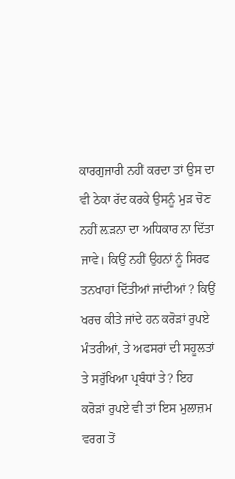ਕਾਰਗੁਜਾਰੀ ਨਹੀਂ ਕਰਦਾ ਤਾਂ ਉਸ ਦਾ ਵੀ ਠੇਕਾ ਰੱਦ ਕਰਕੇ ਉਸਨੂੰ ਮੁੜ ਚੋਣ ਨਹੀਂ ਲ਼ੜਨਾ ਦਾ ਅਧਿਕਾਰ ਨਾ ਦਿੱਤਾ ਜਾਵੇ। ਕਿਉਂ ਨਹੀਂ ਉਹਨਾਂ ਨੂੰ ਸਿਰਫ ਤਨਖਾਹਾਂ ਦਿੱਤੀਆਂ ਜਾਂਦੀਆਂ ? ਕਿਉਂ ਖਰਚ ਕੀਤੇ ਜਾਂਦੇ ਹਨ ਕਰੋੜਾਂ ਰੁਪਏ ਮੰਤਰੀਆਂ, ਤੇ ਅਫਸਰਾਂ ਦੀ ਸਹੂਲਤਾਂ ਤੇ ਸਰੁੱਖਿਆ ਪ੍ਰਬੰਧਾਂ ਤੇ? ਇਹ ਕਰੋੜਾਂ ਰੁਪਏ ਵੀ ਤਾਂ ਇਸ ਮੁਲਾਜ਼ਮ ਵਰਗ ਤੋਂ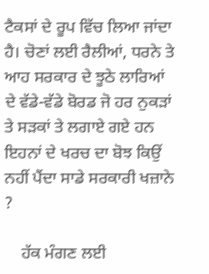ਟੈਕਸਾਂ ਦੇ ਰੂਪ ਵਿੱਚ ਲਿਆ ਜਾਂਦਾ ਹੈ। ਚੋਣਾਂ ਲਈ ਰੈਲੀਆਂ, ਧਰਨੇ ਤੇ ਆਹ ਸਰਕਾਰ ਦੇ ਝੂਠੇ ਲਾਰਿਆਂ ਦੇ ਵੱਡੇ-ਵੱਡੇ ਬੋਰਡ ਜੋ ਹਰ ਨੁਕੜਾਂ ਤੇ ਸੜਕਾਂ ਤੇ ਲਗਾਏ ਗਏ ਹਨ ਇਹਨਾਂ ਦੇ ਖਰਚ ਦਾ ਬੋਝ ਕਿਉਂ ਨਹੀਂ ਪੈਂਦਾ ਸਾਡੇ ਸਰਕਾਰੀ ਖਜ਼ਾਨੇ ?

    ਹੱਕ ਮੰਗਣ ਲਈ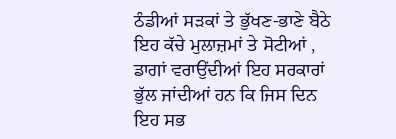ਠੰਡੀਆਂ ਸੜਕਾਂ ਤੇ ਭੁੱਖਣ-ਭਾਣੇ ਬੈਠੇ ਇਹ ਕੱਚੇ ਮੁਲਾਜ਼ਮਾਂ ਤੇ ਸੋਟੀਆਂ , ਡਾਗਾਂ ਵਰਾਉਂਦੀਆਂ ਇਹ ਸਰਕਾਰਾਂ ਭੁੱਲ ਜਾਂਦੀਆਂ ਹਨ ਕਿ ਜਿਸ ਦਿਨ ਇਹ ਸਭ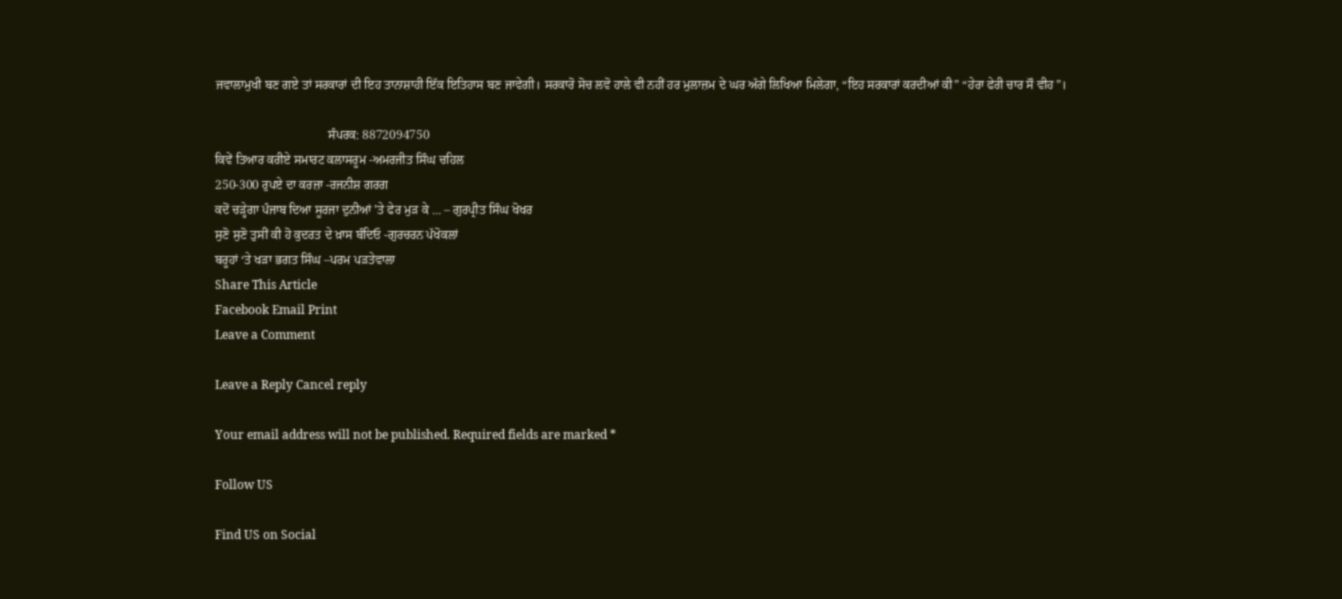ਜਵਾਲਾਮੁਖੀ ਬਣ ਗਏ ਤਾਂ ਸਰਕਾਰਾਂ ਦੀ ਇਹ ਤਾਨਾਸ਼ਾਹੀ ਇੱਕ ਇਤਿਹਾਸ ਬਣ ਜਾਵੇਗੀ। ਸਰਕਾਰੋ ਸੋਚ ਲਵੋ ਹਾਲੇ ਵੀ ਨਹੀਂ ਹਰ ਮੁਲਾਜ਼ਮ ਦੇ ਘਰ ਅੱਗੇ ਲਿਖਿਆ ਮਿਲੇਗਾ, “ਇਹ ਸਰਕਾਰਾਂ ਕਰਦੀਆਂ ਕੀ” “ਹੇਰਾ ਫੇਰੀ ਚਾਰ ਸੌ ਵੀਹ”।

                                    ਸੰਪਰਕ: 8872094750
ਕਿਵੇਂ ਤਿਆਰ ਕਰੀਏ ਸਮਾਰਟ ਕਲਾਸਰੂਮ -ਅਮਰਜੀਤ ਸਿੰਘ ਚਹਿਲ
250-300 ਰੁਪਏ ਦਾ ਕਰਜ਼ਾ -ਰਜਨੀਸ਼ ਗਰਗ
ਕਦੋਂ ਚੜ੍ਹੇਗਾ ਪੰਜਾਬ ਦਿਆ ਸੂਰਜਾ ਦੁਨੀਆਂ ’ਤੇ ਫੇਰ ਮੁੜ ਕੇ … – ਗੁਰਪ੍ਰੀਤ ਸਿੰਘ ਖੋਖਰ
ਸੁਣੋ ਸੁਣੋ ਤੁਸੀਂ ਕੀ ਹੋ ਕੁਦਰਤ ਦੇ ਖ਼ਾਸ ਬੰਦਿਓ -ਗੁਰਚਰਨ ਪੱਖੋਕਲਾਂ
ਬਰੂਹਾਂ ‘ਤੇ ਖੜਾ ਭਗਤ ਸਿੰਘ –ਪਰਮ ਪੜਤੇਵਾਲਾ
Share This Article
Facebook Email Print
Leave a Comment

Leave a Reply Cancel reply

Your email address will not be published. Required fields are marked *

Follow US

Find US on Social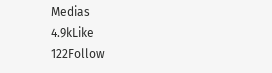Medias
4.9kLike
122Follow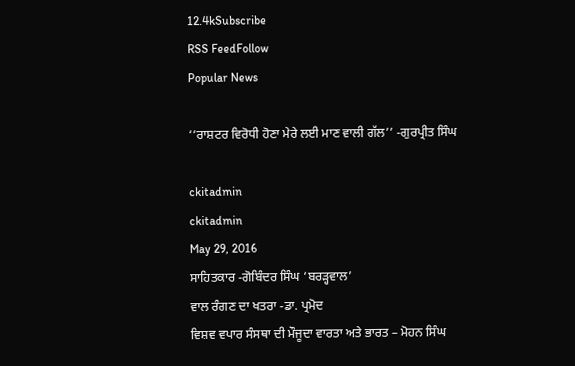12.4kSubscribe
RSS FeedFollow
Popular News

‘‘ਰਾਸ਼ਟਰ ਵਿਰੋਧੀ ਹੋਣਾ ਮੇਰੇ ਲਈ ਮਾਣ ਵਾਲੀ ਗੱਲ’’ -ਗੁਰਪ੍ਰੀਤ ਸਿੰਘ

ckitadmin
ckitadmin
May 29, 2016
ਸਾਹਿਤਕਾਰ -ਗੋਬਿੰਦਰ ਸਿੰਘ ‘ਬਰੜ੍ਹਵਾਲ’
ਵਾਲ ਰੰਗਣ ਦਾ ਖਤਰਾ -ਡਾ. ਪ੍ਰਮੋਦ
ਵਿਸ਼ਵ ਵਪਾਰ ਸੰਸਥਾ ਦੀ ਮੌਜੂਦਾ ਵਾਰਤਾ ਅਤੇ ਭਾਰਤ – ਮੋਹਨ ਸਿੰਘ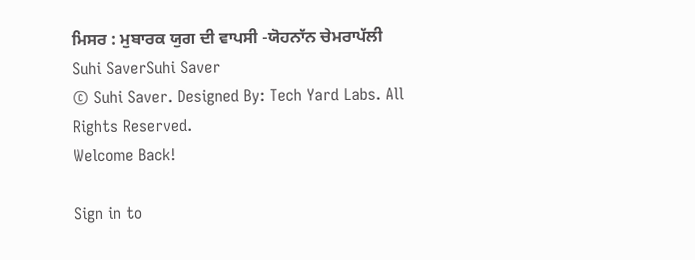ਮਿਸਰ : ਮੁਬਾਰਕ ਯੁਗ ਦੀ ਵਾਪਸੀ -ਯੋਹਨਾੱਨ ਚੇਮਰਾਪੱਲੀ
Suhi SaverSuhi Saver
© Suhi Saver. Designed By: Tech Yard Labs. All Rights Reserved.
Welcome Back!

Sign in to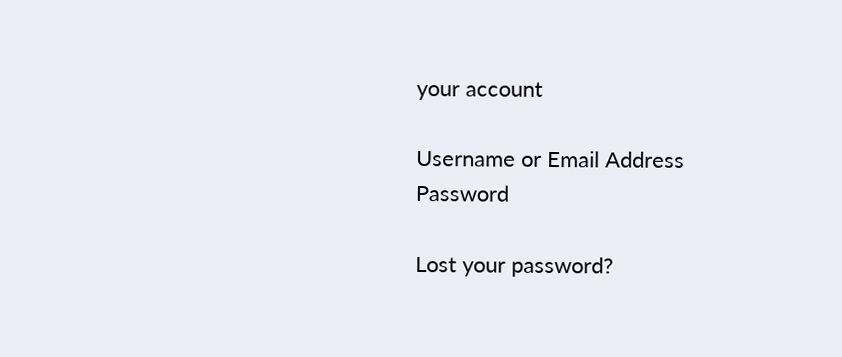your account

Username or Email Address
Password

Lost your password?